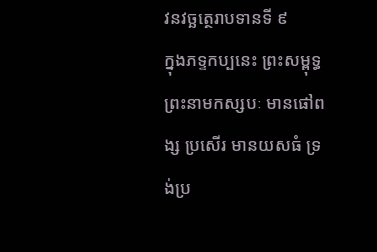វនវច្ឆត្ថេរាបទានទី ៩
ក្នុងភទ្ទកប្បនេះ ព្រះសម្ពុទ្ធព្រះនាមកស្សបៈ មានផៅពង្ស ប្រសើរ មានយសធំ ទ្រង់ប្រ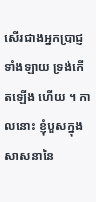សើរជាងអ្នកប្រាជ្ញទាំងឡាយ ទ្រង់កើតឡើង ហើយ ។ កាលនោះ ខ្ញុំបួសក្នុងសាសនានៃ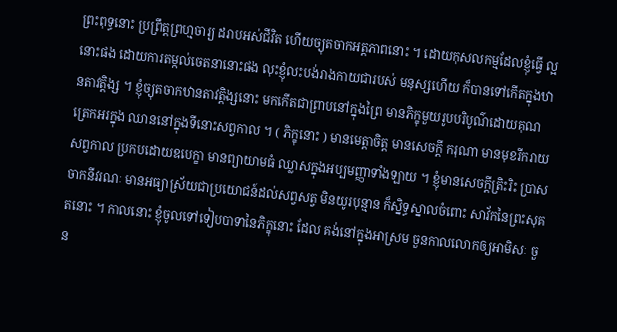ព្រះពុទ្ធនោះ ប្រព្រឹត្តព្រហ្មចារ្យ ដរាបអស់ជីវិត ហើយច្យុតចាកអត្តភាពនោះ ។ ដោយកុសលកម្មដែលខ្ញុំធ្វើ ល្អនោះផង ដោយការតម្កល់ចេតនានោះផង លុះខ្ញុំលះបង់រាងកាយជារបស់ មនុស្សហើយ ក៏បានទៅកើតក្នុងឋានតាវត្តិង្ស ។ ខ្ញុំច្យុតចាកឋានតាវត្តិង្សនោះ មកកើតជាព្រាបនៅក្នុងព្រៃ មានភិក្ខុមួយរូបបរិបូណ៌ដោយគុណ ត្រេកអរក្នុង ឈាននៅក្នុងទីនោះសព្វកាល ។ ( ភិក្ខុនោះ ) មានមេត្តាចិត្ត មានសេចក្តី ករុណា មានមុខរីករាយសព្វកាល ប្រកបដោយឧបេក្ខា មានព្យាយាមធំ ឈ្លាសក្នុងអប្បមញ្ញាទាំងឡាយ ។ ខ្ញុំមានសេចក្តីត្រិះរិះ ប្រាសចាកនីវរណៈ មានអធ្យាស្រ័យជាប្រយោជន៍ដល់សព្វសត្វ មិនយូរបុន្មាន ក៏ស្និទ្ធស្នាលចំពោះ សាវ័កនៃព្រះសុគតនោះ ។ កាលនោះ ខ្ញុំចូលទៅទៀបបាទានៃភិក្ខុនោះ ដែល គង់នៅក្នុងអាស្រម ចួនកាលលោកឲ្យអាមិសៈ ចួន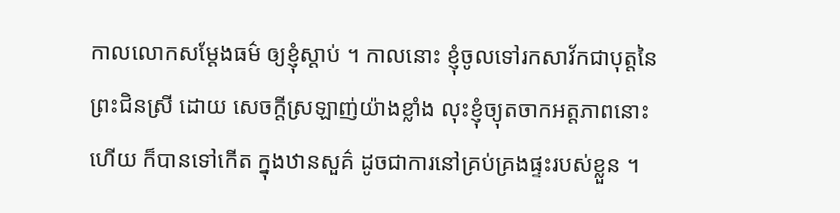កាលលោកសម្តែងធម៌ ឲ្យខ្ញុំស្តាប់ ។ កាលនោះ ខ្ញុំចូលទៅរកសាវ័កជាបុត្តនៃព្រះជិនស្រី ដោយ សេចក្តីស្រឡាញ់យ៉ាងខ្លាំង លុះខ្ញុំច្យុតចាកអត្តភាពនោះហើយ ក៏បានទៅកើត ក្នុងឋានសួគ៌ ដូចជាការនៅគ្រប់គ្រងផ្ទះរបស់ខ្លួន ។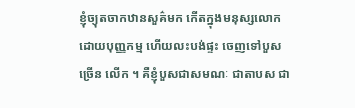ខ្ញុំច្យុតចាកឋានសួគ៌មក កើតក្នុងមនុស្សលោកដោយបុញ្ញកម្ម ហើយលះបង់ផ្ទះ ចេញទៅបួសច្រើន លើក ។ គឺខ្ញុំបួសជាសមណៈ ជាតាបស ជា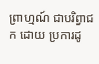ព្រាហ្មណ៍ ជាបរិព្វាជក ដោយ ប្រការដូ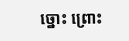ច្នោះ ព្រោះ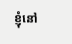ខ្ញុំនៅ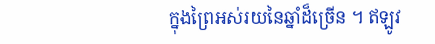ក្នុងព្រៃអស់រយនៃឆ្នាំដ៏ច្រើន ។ ឥឡូវ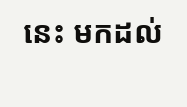នេះ មកដល់